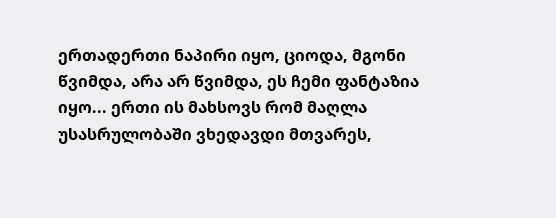ერთადერთი ნაპირი იყო, ციოდა, მგონი წვიმდა, არა არ წვიმდა, ეს ჩემი ფანტაზია იყო... ერთი ის მახსოვს რომ მაღლა უსასრულობაში ვხედავდი მთვარეს,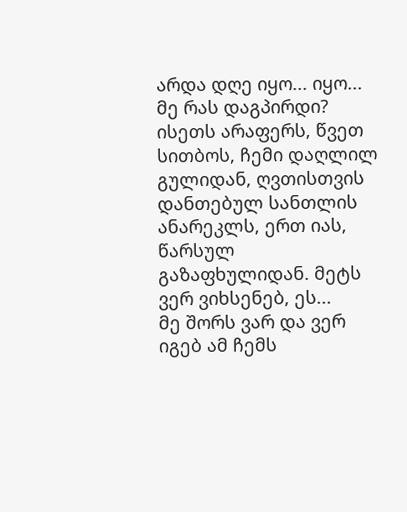არდა დღე იყო... იყო...
მე რას დაგპირდი? ისეთს არაფერს, წვეთ სითბოს, ჩემი დაღლილ გულიდან, ღვთისთვის დანთებულ სანთლის ანარეკლს, ერთ იას, წარსულ გაზაფხულიდან. მეტს ვერ ვიხსენებ, ეს...
მე შორს ვარ და ვერ იგებ ამ ჩემს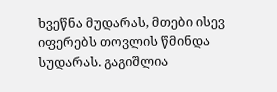ხვეწნა მუდარას, მთები ისევ იფერებს თოვლის წმინდა სუდარას. გაგიშლია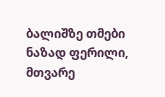ბალიშზე თმები ნაზად ფერილი, მთვარე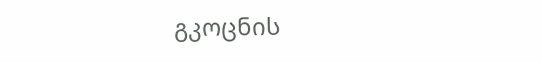გკოცნის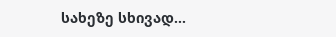სახეზე სხივად...